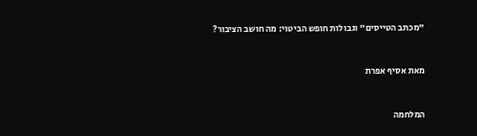"מכתב הטייסים" וגבולות חופש הביטוי: מה חושב הציבור?



מאת אסיף אפרת



המלחמה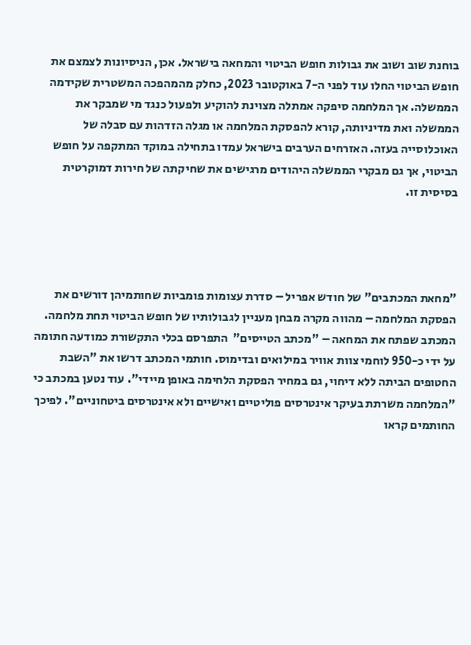בוחנת שוב ושוב את גבולות חופש הביטוי והמחאה בישראל. אכן, הניסיונות לצמצם את חופש הביטוי החלו עוד לפני ה-7 באוקטובר 2023, כחלק מהמהפכה המשטרית שקידמה הממשלה. אך המלחמה סיפקה אמתלה מצוינת להוקיע ולפעול כנגד מי שמבקר את הממשלה ואת מדיניותה, קורא להפסקת המלחמה או מגלה הזדהות עם סבלה של האוכלוסייה בעזה. האזרחים הערבים בישראל עמדו בתחילה במוקד המתקפה על חופש הביטוי, אך גם מבקרי הממשלה היהודים מרגישים את שחיקתה של חירות דמוקרטית בסיסית זו.




"מחאת המכתבים" של חודש אפריל – סדרת עצומות פומביות שחותמיהן דורשים את הפסקת המלחמה – מהווה מקרה מבחן מעניין לגבולותיו של חופש הביטוי תחת מלחמה. המכתב שפתח את המחאה – "מכתב הטייסים"  התפרסם בכלי התקשורת כמודעה חתומה על ידי כ-950 לוחמי צוות אוויר במילואים ובדימוס. חותמי המכתב דרשו את "השבת החטופים הביתה ללא דיחוי, גם במחיר הפסקת הלחימה באופן מיידי". עוד נטען במכתב כי "המלחמה משרתת בעיקר אינטרסים פוליטיים ואישיים ולא אינטרסים ביטחוניים". לפיכך החותמים קראו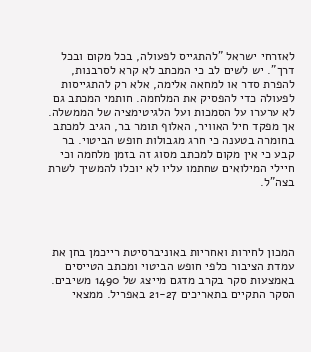לאזרחי ישראל "להתגייס לפעולה, בכל מקום ובכל דרך". יש לשים לב כי המכתב לא קרא לסרבנות, להפרת סדר או למחאה אלימה, אלא רק להתגייסות לפעולה כדי להפסיק את המלחמה. חותמי המכתב גם לא ערערו על הסמכות ועל הלגיטימציה של הממשלה.
אך מפקד חיל האוויר, האלוף תומר בר, הגיב למכתב בחומרה בטענה כי חרג מגבולות חופש הביטוי. בר קבע כי אין מקום למכתב מסוג זה בזמן מלחמה וכי חיילי המילואים שחתמו עליו לא יוכלו להמשיך לשרת בצה"ל.




המכון לחירות ואחריות באוניברסיטת רייכמן בחן את עמדת הציבור כלפי חופש הביטוי ומכתב הטייסים באמצעות סקר בקרב מדגם מייצג של 1490 משיבים. הסקר התקיים בתאריכים 21-27 באפריל. ממצאי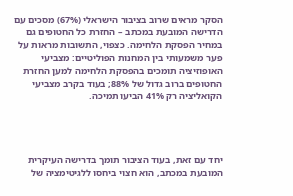הסקר מראים שרוב בציבור הישראלי (67%) מסכים עם הדרישה המובעת במכתב – החזרת כל החטופים גם במחיר הפסקת הלחימה. כצפוי, התשובות מראות על פער משמעותי בין המחנות הפוליטיים: מצביעי האופוזיציה תומכים בהפסקת הלחימה למען החזרת החטופים ברוב גדול של 88%; בעוד בקרב מצביעי הקואליציה רק 41% הביעו תמיכה.




יחד עם זאת, בעוד הציבור תומך בדרישה העיקרית המובעת במכתב, הוא חצוי ביחסו ללגיטימציה של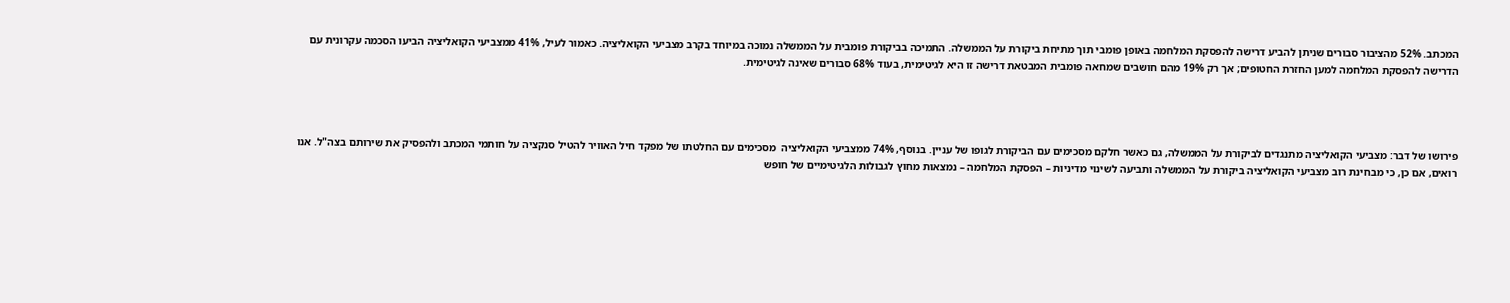המכתב. 52% מהציבור סבורים שניתן להביע דרישה להפסקת המלחמה באופן פומבי תוך מתיחת ביקורת על הממשלה. התמיכה בביקורת פומבית על הממשלה נמוכה במיוחד בקרב מצביעי הקואליציה. כאמור לעיל, 41% ממצביעי הקואליציה הביעו הסכמה עקרונית עם הדרישה להפסקת המלחמה למען החזרת החטופים; אך רק 19% מהם חושבים שמחאה פומבית המבטאת דרישה זו היא לגיטימית, בעוד 68% סבורים שאינה לגיטימית.




פירושו של דבר: מצביעי הקואליציה מתנגדים לביקורת על הממשלה, גם כאשר חלקם מסכימים עם הביקורת לגופו של עניין. בנוסף, 74% ממצביעי הקואליציה  מסכימים עם החלטתו של מפקד חיל האוויר להטיל סנקציה על חותמי המכתב ולהפסיק את שירותם בצה"ל. אנו רואים, אם כן, כי מבחינת רוב מצביעי הקואליציה ביקורת על הממשלה ותביעה לשינוי מדיניות – הפסקת המלחמה – נמצאות מחוץ לגבולות הלגיטימיים של חופש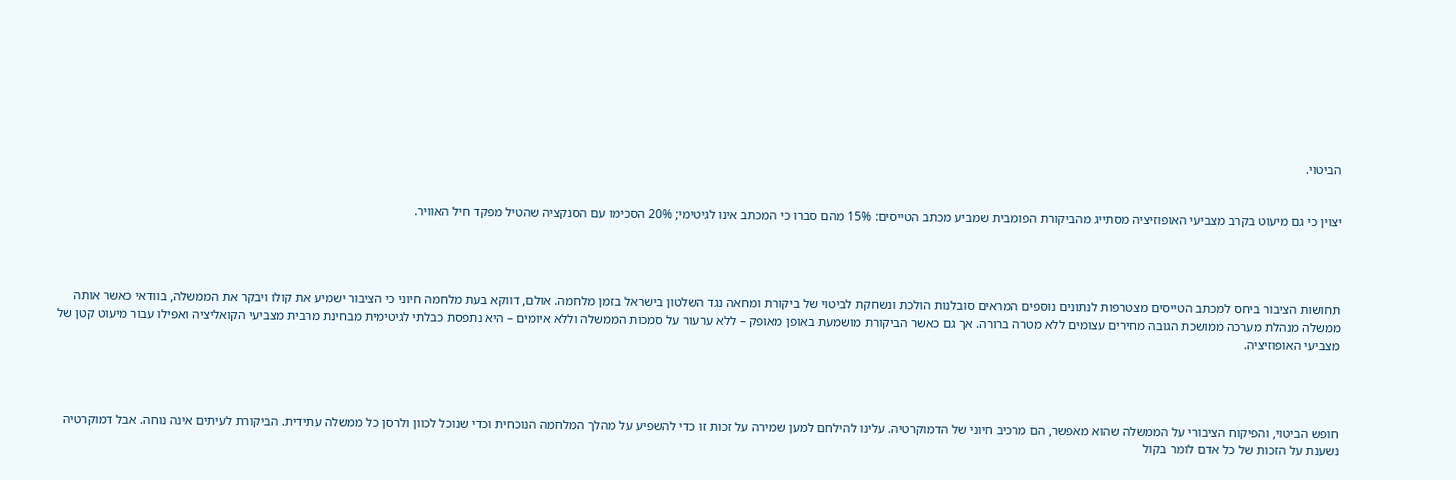הביטוי.


יצוין כי גם מיעוט בקרב מצביעי האופוזיציה מסתייג מהביקורת הפומבית שמביע מכתב הטייסים: 15% מהם סברו כי המכתב אינו לגיטימי; 20% הסכימו עם הסנקציה שהטיל מפקד חיל האוויר.




תחושות הציבור ביחס למכתב הטייסים מצטרפות לנתונים נוספים המראים סובלנות הולכת ונשחקת לביטוי של ביקורת ומחאה נגד השלטון בישראל בזמן מלחמה. אולם, דווקא בעת מלחמה חיוני כי הציבור ישמיע את קולו ויבקר את הממשלה, בוודאי כאשר אותה ממשלה מנהלת מערכה ממושכת הגובה מחירים עצומים ללא מטרה ברורה. אך גם כאשר הביקורת מושמעת באופן מאופק – ללא ערעור על סמכות הממשלה וללא איומים – היא נתפסת כבלתי לגיטימית מבחינת מרבית מצביעי הקואליציה ואפילו עבור מיעוט קטן של מצביעי האופוזיציה.




חופש הביטוי, והפיקוח הציבורי על הממשלה שהוא מאפשר, הם מרכיב חיוני של הדמוקרטיה. עלינו להילחם למען שמירה על זכות זו כדי להשפיע על מהלך המלחמה הנוכחית וכדי שנוכל לכוון ולרסן כל ממשלה עתידית. הביקורת לעיתים אינה נוחה. אבל דמוקרטיה נשענת על הזכות של כל אדם לומר בקול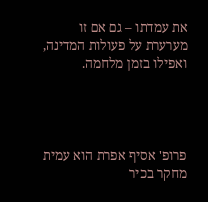את עמדתו – גם אם זו מערערת על פעולות המדינה, ואפילו בזמן מלחמה.




פרופ' אסיף אפרת הוא עמית מחקר בכיר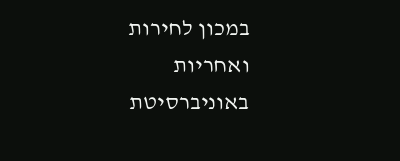במכון לחירות ואחריות באוניברסיטת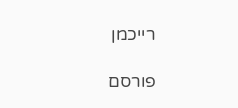רייכמן

פורסם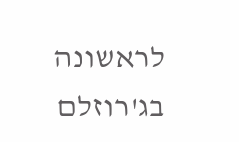לראשונה בג'רוזלם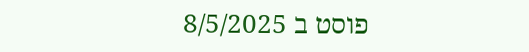פוסט ב 8/5/2025